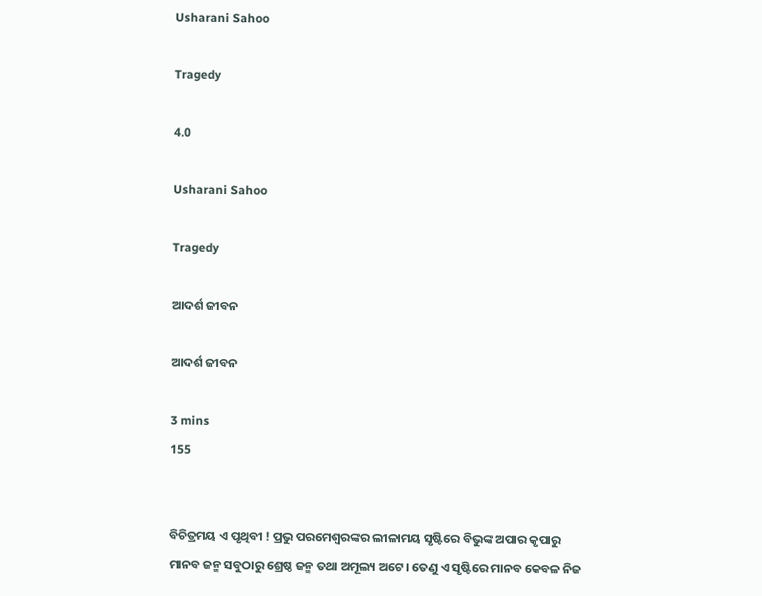Usharani Sahoo

Tragedy

4.0

Usharani Sahoo

Tragedy

ଆଦର୍ଶ ଜୀବନ

ଆଦର୍ଶ ଜୀବନ

3 mins
155


ବିଚିତ୍ରମୟ ଏ ପୃଥିବୀ ! ପ୍ରଭୁ ପରମେଶ୍ବରଙ୍କର ଲୀଳାମୟ ସୃଷ୍ଟିରେ ବିଭୁଙ୍କ ଅପାର କୃପାରୁ ମାନବ ଜନ୍ମ ସବୁଠାରୁ ଶ୍ରେଷ୍ଠ ଜନ୍ମ ତଥା ଅମୂଲ୍ୟ ଅଟେ। ତେଣୁ ଏ ସୃଷ୍ଟିରେ ମାନବ କେବଳ ନିଜ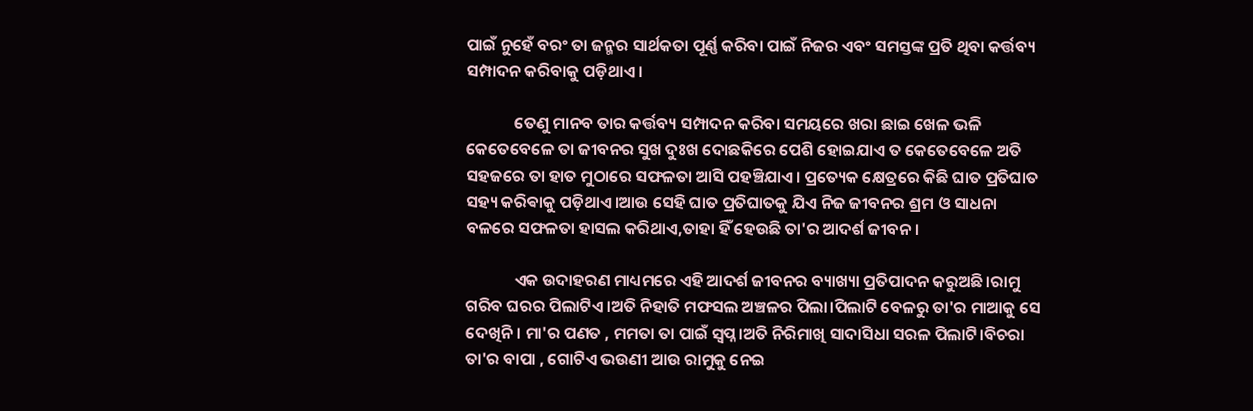ପାଇଁ ନୁହେଁ ବରଂ ତା ଜନ୍ମର ସାର୍ଥକତା ପୂର୍ଣ୍ଣ କରିବା ପାଇଁ ନିଜର ଏବଂ ସମସ୍ତଙ୍କ ପ୍ରତି ଥିବା କର୍ତ୍ତବ୍ୟ ସମ୍ପାଦନ କରିବାକୁ ପଡ଼ିଥାଏ।

             ତେଣୁ ମାନବ ତାର କର୍ତ୍ତବ୍ୟ ସମ୍ପାଦନ କରିବା ସମୟରେ ଖରା ଛାଇ ଖେଳ ଭଳି କେତେବେଳେ ତା ଜୀବନର ସୁଖ ଦୁଃଖ ଦୋଛକିରେ ପେଶି ହୋଇଯାଏ ତ କେତେବେଳେ ଅତି ସହଜରେ ତା ହାତ ମୁଠାରେ ସଫଳତା ଆସି ପହଞ୍ଚିଯାଏ। ପ୍ରତ୍ୟେକ କ୍ଷେତ୍ରରେ କିଛି ଘାତ ପ୍ରତିଘାତ ସହ୍ୟ କରିଵାକୁ ପଡ଼ିଥାଏ।ଆଉ ସେହି ଘାତ ପ୍ରତିଘାତକୁ ଯିଏ ନିଜ ଜୀବନର ଶ୍ରମ ଓ ସାଧନା ବଳରେ ସଫଳତା ହାସଲ କରିଥାଏ,ତାହା ହିଁ ହେଉଛି ତା'ର ଆଦର୍ଶ ଜୀବନ।

             ଏକ ଉଦାହରଣ ମାଧ୍ୟମରେ ଏହି ଆଦର୍ଶ ଜୀବନର ବ୍ୟାଖ୍ୟା ପ୍ରତିପାଦନ କରୁଅଛି।ରାମୁ ଗରିବ ଘରର ପିଲାଟିଏ।ଅତି ନିହାତି ମଫସଲ ଅଞ୍ଚଳର ପିଲା।ପିଲାଟି ବେଳରୁ ତା'ର ମାଆକୁ ସେ ଦେଖିନି। ମା'ର ପଣତ , ମମତା ତା ପାଇଁ ସ୍ବପ୍ନ।ଅତି ନିରିମାଖି ସାଦାସିଧା ସରଳ ପିଲାଟି।ବିଚରା ତା'ର ବାପା , ଗୋଟିଏ ଭଉଣୀ ଆଉ ରାମୁକୁ ନେଇ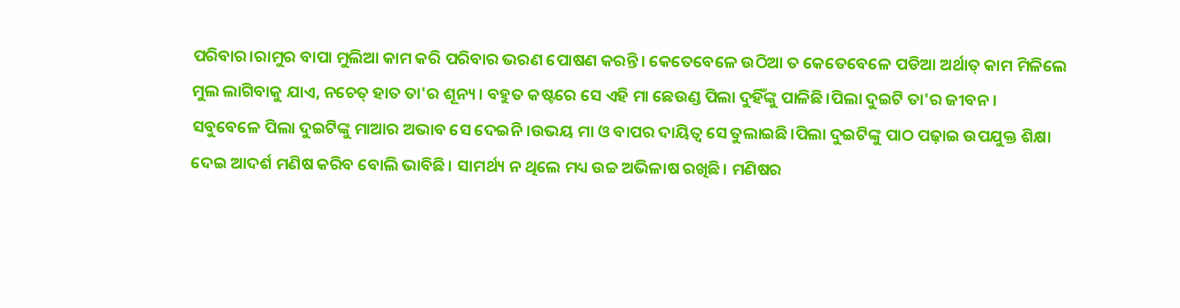ପରିବାର।ରାମୁର ବାପା ମୁଲିଆ କାମ କରି ପରିବାର ଭରଣ ପୋଷଣ କରନ୍ତି। କେତେବେଳେ ଉଠିଆ ତ କେତେବେଳେ ପଡିଆ ଅର୍ଥାତ୍ କାମ ମିଳିଲେ ମୁଲ ଲାଗିବାକୁ ଯାଏ, ନଚେତ୍ ହାତ ତା'ର ଶୂନ୍ୟ। ବହୁତ କଷ୍ଟରେ ସେ ଏହି ମା ଛେଉଣ୍ଡ ପିଲା ଦୁହିଁଙ୍କୁ ପାଳିଛି।ପିଲା ଦୁଇଟି ତା'ର ଜୀବନ। ସବୁବେଳେ ପିଲା ଦୁଇଟିଙ୍କୁ ମାଆର ଅଭାବ ସେ ଦେଇନି।ଉଭୟ ମା ଓ ବାପର ଦାୟିତ୍ଵ ସେ ତୁଲାଇଛି।ପିଲା ଦୁଇଟିଙ୍କୁ ପାଠ ପଢ଼ାଇ ଉପଯୁକ୍ତ ଶିକ୍ଷା ଦେଇ ଆଦର୍ଶ ମଣିଷ କରିବ ବୋଲି ଭାବିଛି। ସାମର୍ଥ୍ୟ ନ ଥିଲେ ମଧ୍ୟ ଉଚ୍ଚ ଅଭିଳାଷ ରଖିଛି। ମଣିଷର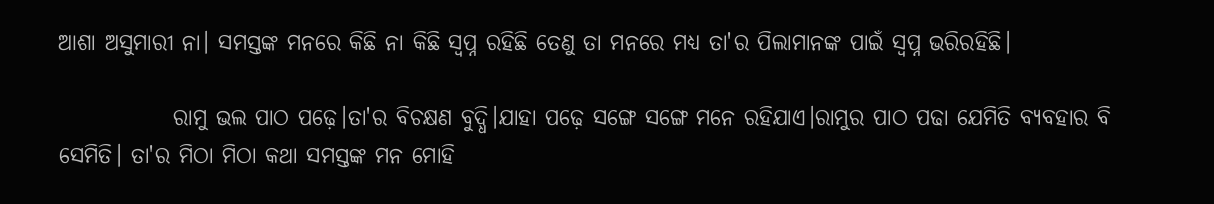ଆଶା ଅସୁମାରୀ ନା। ସମସ୍ତଙ୍କ ମନରେ କିଛି ନା କିଛି ସ୍ୱପ୍ନ ରହିଛି ତେଣୁ ତା ମନରେ ମଧ୍ୟ ତା'ର ପିଲାମାନଙ୍କ ପାଇଁ ସ୍ୱପ୍ନ ଭରିରହିଛି।

             ରାମୁ ଭଲ ପାଠ ପଢ଼େ।ତା'ର ବିଚକ୍ଷଣ ବୁଦ୍ଧି।ଯାହା ପଢ଼େ ସଙ୍ଗେ ସଙ୍ଗେ ମନେ ରହିଯାଏ।ରାମୁର ପାଠ ପଢା ଯେମିତି ବ୍ୟବହାର ବି ସେମିତି। ତା'ର ମିଠା ମିଠା କଥା ସମସ୍ତଙ୍କ ମନ ମୋହି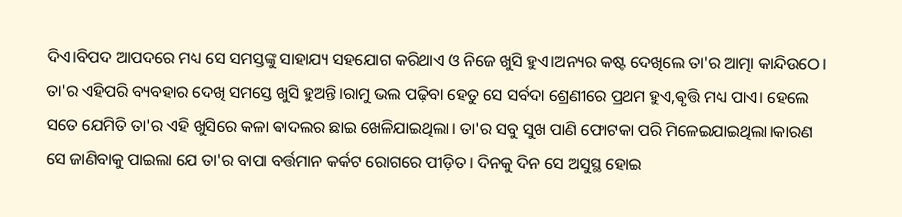ଦିଏ।ବିପଦ ଆପଦରେ ମଧ୍ୟ ସେ ସମସ୍ତଙ୍କୁ ସାହାଯ୍ୟ ସହଯୋଗ କରିଥାଏ ଓ ନିଜେ ଖୁସି ହୁଏ।ଅନ୍ୟର କଷ୍ଟ ଦେଖିଲେ ତା'ର ଆତ୍ମା କାନ୍ଦିଉଠେ। ତା'ର ଏହିପରି ବ୍ୟବହାର ଦେଖି ସମସ୍ତେ ଖୁସି ହୁଅନ୍ତି।ରାମୁ ଭଲ ପଢ଼ିବା ହେତୁ ସେ ସର୍ବଦା ଶ୍ରେଣୀରେ ପ୍ରଥମ ହୁଏ,ଵୃତ୍ତି ମଧ୍ୟ ପାଏ। ହେଲେ ସତେ ଯେମିତି ତା'ର ଏହି ଖୁସିରେ କଳା ଵାଦଲର ଛାଇ ଖେଳିଯାଇଥିଲା। ତା'ର ସବୁ ସୁଖ ପାଣି ଫୋଟକା ପରି ମିଳେଇଯାଇଥିଲା।କାରଣ ସେ ଜାଣିବାକୁ ପାଇଲା ଯେ ତା'ର ବାପା ବର୍ତ୍ତମାନ କର୍କଟ ରୋଗରେ ପୀଡ଼ିତ। ଦିନକୁ ଦିନ ସେ ଅସୁସ୍ଥ ହୋଇ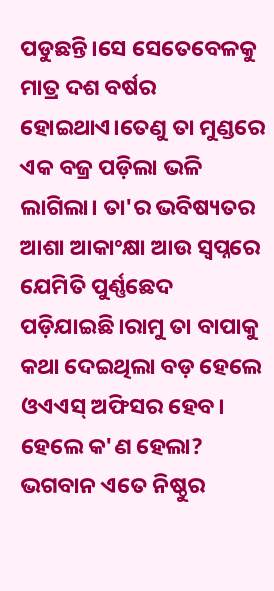ପଡୁଛନ୍ତି।ସେ ସେତେବେଳକୁ ମାତ୍ର ଦଶ ବର୍ଷର ହୋଇଥାଏ।ତେଣୁ ତା ମୁଣ୍ଡରେ ଏକ ବଜ୍ର ପଡ଼ିଲା ଭଳି ଲାଗିଲା। ତା'ର ଭବିଷ୍ୟତର ଆଶା ଆକାଂକ୍ଷା ଆଉ ସ୍ୱପ୍ନରେ ଯେମିତି ପୁର୍ଣ୍ଣଛେଦ ପଡ଼ିଯାଇଛି।ରାମୁ ତା ବାପାକୁ କଥା ଦେଇଥିଲା ବଡ଼ ହେଲେ ଓଏଏସ୍ ଅଫିସର ହେବ। ହେଲେ କ'ଣ ହେଲା? ଭଗବାନ ଏତେ ନିଷ୍ଠୁର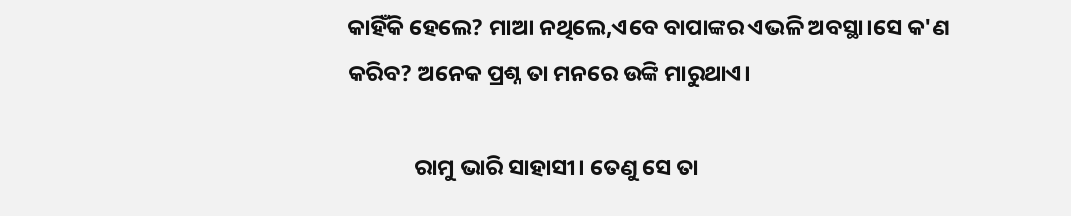କାହିଁକି ହେଲେ? ମାଆ ନଥିଲେ,ଏବେ ବାପାଙ୍କର ଏଭଳି ଅବସ୍ଥା।ସେ କ'ଣ କରିବ? ଅନେକ ପ୍ରଶ୍ନ ତା ମନରେ ଉଙ୍କି ମାରୁଥାଏ।

             ରାମୁ ଭାରି ସାହାସୀ। ତେଣୁ ସେ ତା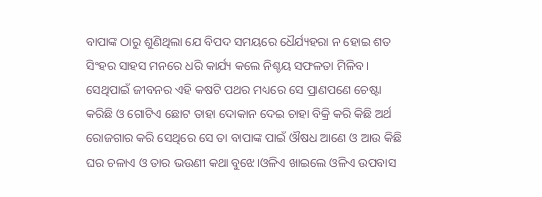ବାପାଙ୍କ ଠାରୁ ଶୁଣିଥିଲା ଯେ ବିପଦ ସମୟରେ ଧୈର୍ଯ୍ୟହରା ନ ହୋଇ ଶତ ସିଂହର ସାହସ ମନରେ ଧରି କାର୍ଯ୍ୟ କଲେ ନିଶ୍ଚୟ ସଫଳତା ମିଳିବ। ସେଥିପାଇଁ ଜୀବନର ଏହି କଷଟି ପଥର ମଧ୍ୟରେ ସେ ପ୍ରାଣପଣେ ଚେଷ୍ଟା କରିଛି ଓ ଗୋଟିଏ ଛୋଟ ତାହା ଦୋକାନ ଦେଇ ଚାହା ବିକ୍ରି କରି କିଛି ଅର୍ଥ ରୋଜଗାର କରି ସେଥିରେ ସେ ତା ବାପାଙ୍କ ପାଇଁ ଔଷଧ ଆଣେ ଓ ଆଉ କିଛି ଘର ଚଳାଏ ଓ ତାର ଭଉଣୀ କଥା ବୁଝେ।ଓଳିଏ ଖାଇଲେ ଓଳିଏ ଉପବାସ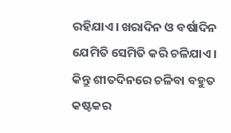ରହିଯାଏ। ଖରାଦିନ ଓ ବର୍ଷାଦିନ ଯେମିତି ସେମିତି କରି ଚଳିଯାଏ। କିନ୍ତୁ ଶୀତଦିନରେ ଚଳିବା ବହୁତ କଷ୍ଟକର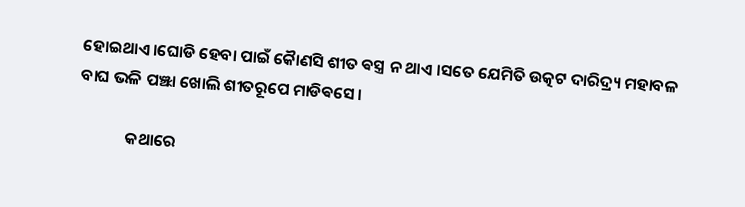ହୋଇଥାଏ।ଘୋଡି ହେବା ପାଇଁ କୈାଣସି ଶୀତ ଵସ୍ତ୍ର ନ ଥାଏ ।ସତେ ଯେମିତି ଉତ୍କଟ ଦାରିଦ୍ର୍ୟ ମହାବଳ ବାଘ ଭଳି ପଞ୍ଝା ଖୋଲି ଶୀତରୂପେ ମାଡିଵସେ।

             କଥାରେ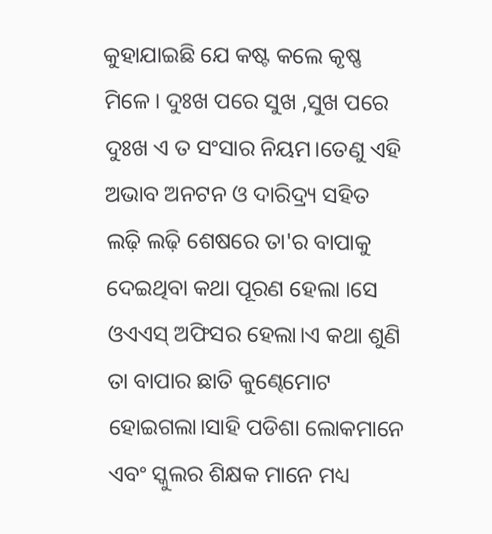କୁହାଯାଇଛି ଯେ କଷ୍ଟ କଲେ କୃଷ୍ଣ ମିଳେ। ଦୁଃଖ ପରେ ସୁଖ ,ସୁଖ ପରେ ଦୁଃଖ ଏ ତ ସଂସାର ନିୟମ।ତେଣୁ ଏହି ଅଭାବ ଅନଟନ ଓ ଦାରିଦ୍ର୍ୟ ସହିତ ଲଢ଼ି ଲଢ଼ି ଶେଷରେ ତା'ର ବାପାକୁ ଦେଇଥିବା କଥା ପୂରଣ ହେଲା ।ସେ ଓଏଏସ୍ ଅଫିସର ହେଲା।ଏ କଥା ଶୁଣି ତା ବାପାର ଛାତି କୁଣ୍ଢେମୋଟ ହୋଇଗଲା।ସାହି ପଡିଶା ଲୋକମାନେ ଏବଂ ସ୍କୁଲର ଶିକ୍ଷକ ମାନେ ମଧ୍ୟ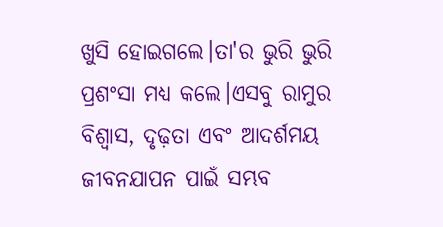ଖୁସି ହୋଇଗଲେ।ତା'ର ଭୁରି ଭୁରି ପ୍ରଶଂସା ମଧ୍ୟ କଲେ।ଏସବୁ ରାମୁର ବିଶ୍ୱାସ, ଦୃଢ଼ତା ଏବଂ ଆଦର୍ଶମୟ ଜୀବନଯାପନ ପାଇଁ ସମ୍ଭବ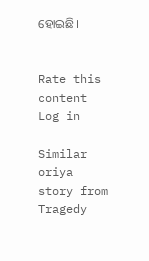ହୋଇଛି।


Rate this content
Log in

Similar oriya story from Tragedy